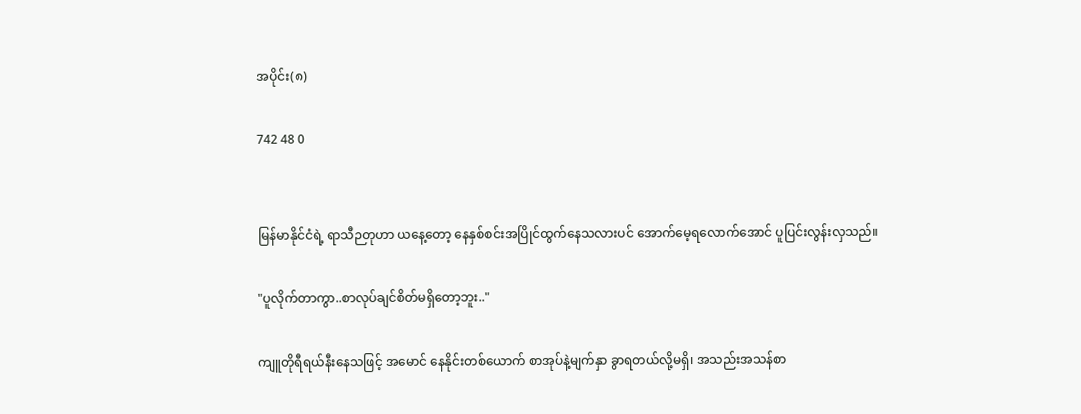အပိုင်း(၈)

742 48 0


မြန်မာနိုင်ငံရဲ့ ရာသီဉတုဟာ ယနေ့တော့ နေနှစ်စင်းအပြိုင်ထွက်နေသလားပင် အောက်မေ့ရလောက်အောင် ပူပြင်းလွန်းလှသည်။

"ပူလိုက်တာကွာ..စာလုပ်ချင်စိတ်မရှိတော့ဘူး.."

ကျူတိုရီရယ်နီးနေသဖြင့် အမောင်‌ နေနိုင်းတစ်ယောက် စာအုပ်နဲ့မျက်နှာ ခွာရတယ်လို့မရှိ၊ အသည်းအသန်စာ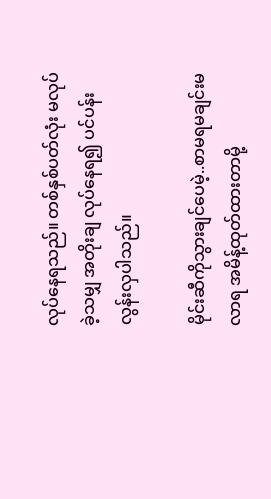လုပ်နေရသည်။ တစ်နှစ်ပတ်လုံး မလုပ်ခဲ့သမျှ အတိုးချ လုပ်နေရ၍ ပင်ပန်းလွန်းလှပါသည်။

မိုင်းဆီကိုသွားချင်ပေမဲ့..စာမရမချင်းမလာရ အမိန့်ထုတ်ထားတာမို့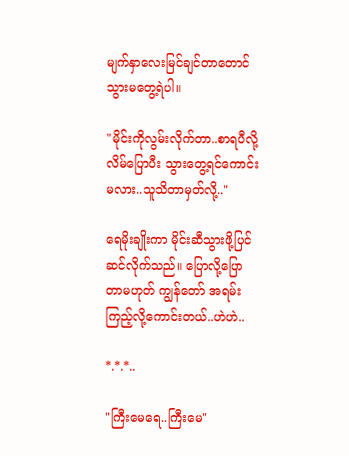မျက်နှာလေးမြင်ချင်တာတောင် သွားမတွေ့ရဲပါ။

"မိုင်းကိုလွမ်းလိုက်တာ..စာရပီလို့လိမ်ပြောပီး သွားတွေ့ရင်ကောင်းမလား..သူသိတာမှတ်လို့.."

ရေမိုးချိုးကာ မိုင်းဆီသွားဖို့ပြင်ဆင်လိုက်သည်။ ပြောလို့ပြောတာမဟုတ် ကျွန်တော် အရမ်းကြည့်လို့ကောင်းတယ်..ဟဲဟဲ..

*.*.*..

"ကြီးမေရေ..ကြီးမေ"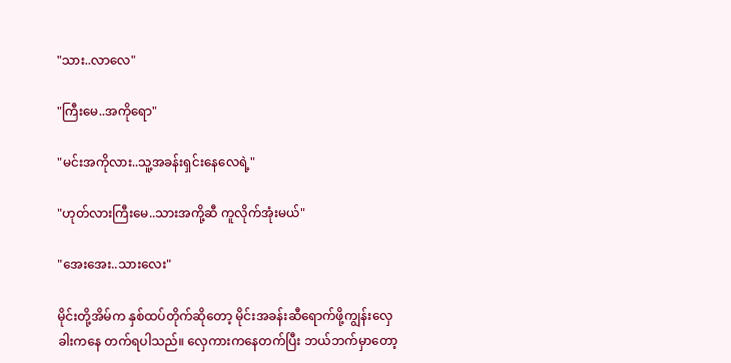"သား..လာလေ"

"ကြီးမေ..အကိုရော"

"မင်းအကိုလား..သူ့အခန်းရှင်းနေလေရဲ့"

"ဟုတ်လားကြီးမေ..သားအကို့ဆီ ကူလိုက်အုံးမယ်"

"အေးအေး..သားလေး"

မိုင်းတို့အိမ်က နှစ်ထပ်တိုက်ဆိုတော့ မိုင်းအခန်းဆီရောက်ဖို့ကျွန်းလှေခါးကနေ တက်ရပါသည်။ လှေကားကနေတက်ပြီး ဘယ်ဘက်မှာတော့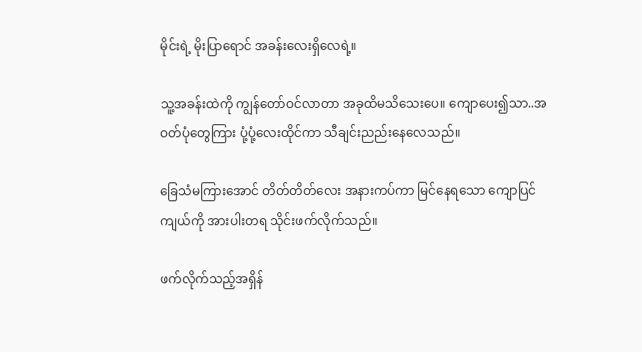မိုင်းရဲ့ မိုးပြာရောင် အခန်းလေးရှိလေရဲ့။

သူ့အခန်းထဲကို ကျွန်တော်ဝင်လာတာ အခုထိမသိသေးပေ။ ကျောပေး၍သာ..အဝတ်ပုံတွေကြား ပုံ့ပုံ့လေးထိုင်ကာ သီချင်းညည်းနေလေသည်။

ခြေသံမကြားအောင် တိတ်တိတ်လေး အနားကပ်ကာ မြင်နေရသော ကျောပြင်ကျယ်ကို အားပါးတရ သိုင်းဖက်လိုက်သည်။

ဖက်လိုက်သည့်အရှိန်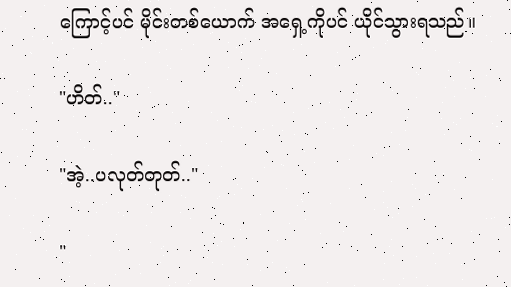ကြောင့်ပင် မိုင်းတစ်ယောက် အရှေ့ကိုပင် ယိုင်သွားရသည်။

"ဟိတ်.."

"အဲ့..ပလုတ်တုတ်.."

"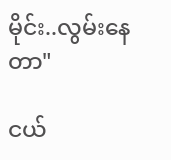မိုင်း..လွမ်းနေတာ"

ငယ်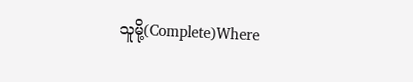သူမို့(Complete)Where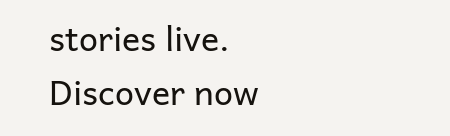stories live. Discover now